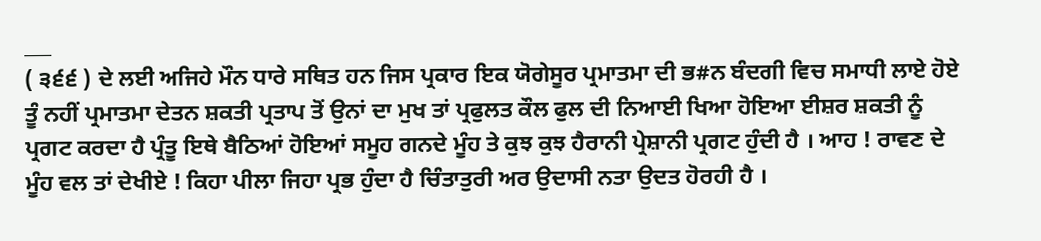___
( ੩੬੬ ) ਦੇ ਲਈ ਅਜਿਹੇ ਮੌਨ ਧਾਰੇ ਸਥਿਤ ਹਨ ਜਿਸ ਪ੍ਰਕਾਰ ਇਕ ਯੋਗੇਸੂਰ ਪ੍ਰਮਾਤਮਾ ਦੀ ਭ#ਨ ਬੰਦਗੀ ਵਿਚ ਸਮਾਧੀ ਲਾਏ ਹੋਏ ਤੂੰ ਨਹੀਂ ਪ੍ਰਮਾਤਮਾ ਦੇਤਨ ਸ਼ਕਤੀ ਪ੍ਰਤਾਪ ਤੋਂ ਉਨਾਂ ਦਾ ਮੁਖ ਤਾਂ ਪ੍ਰਫੁਲਤ ਕੌਲ ਫੁਲ ਦੀ ਨਿਆਈ ਖਿਆ ਹੋਇਆ ਈਸ਼ਰ ਸ਼ਕਤੀ ਨੂੰ ਪ੍ਰਗਟ ਕਰਦਾ ਹੈ ਪ੍ਰੰਤੂ ਇਥੇ ਬੈਠਿਆਂ ਹੋਇਆਂ ਸਮੂਹ ਗਨਦੇ ਮੂੰਹ ਤੇ ਕੁਝ ਕੁਝ ਹੈਰਾਨੀ ਪ੍ਰੇਸ਼ਾਨੀ ਪ੍ਰਗਟ ਹੁੰਦੀ ਹੈ । ਆਹ ! ਰਾਵਣ ਦੇ ਮੂੰਹ ਵਲ ਤਾਂ ਦੇਖੀਏ ! ਕਿਹਾ ਪੀਲਾ ਜਿਹਾ ਪ੍ਰਭ ਹੁੰਦਾ ਹੈ ਚਿੰਤਾਤੁਰੀ ਅਰ ਉਦਾਸੀ ਨਤਾ ਉਦਤ ਹੋਰਹੀ ਹੈ ।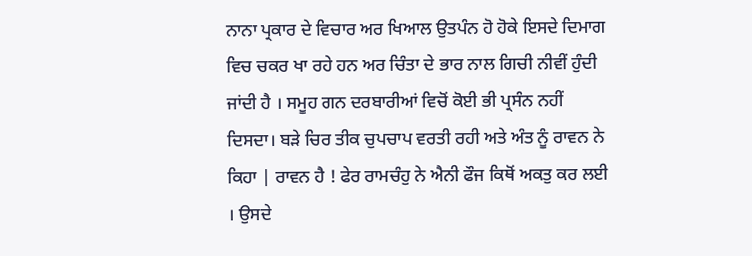ਨਾਨਾ ਪ੍ਰਕਾਰ ਦੇ ਵਿਚਾਰ ਅਰ ਖਿਆਲ ਉਤਪੰਨ ਹੋ ਹੋਕੇ ਇਸਦੇ ਦਿਮਾਗ ਵਿਚ ਚਕਰ ਖਾ ਰਹੇ ਹਨ ਅਰ ਚਿੰਤਾ ਦੇ ਭਾਰ ਨਾਲ ਗਿਚੀ ਨੀਵੀਂ ਹੁੰਦੀ ਜਾਂਦੀ ਹੈ । ਸਮੂਹ ਗਨ ਦਰਬਾਰੀਆਂ ਵਿਚੋਂ ਕੋਈ ਭੀ ਪ੍ਰਸੰਨ ਨਹੀਂ ਦਿਸਦਾ। ਬੜੇ ਚਿਰ ਤੀਕ ਚੁਪਚਾਪ ਵਰਤੀ ਰਹੀ ਅਤੇ ਅੰਤ ਨੂੰ ਰਾਵਨ ਨੇ ਕਿਹਾ | ਰਾਵਨ ਹੈ ! ਫੇਰ ਰਾਮਚੰਹੁ ਨੇ ਐਨੀ ਫੌਜ ਕਿਥੋਂ ਅਕਤੁ ਕਰ ਲਈ । ਉਸਦੇ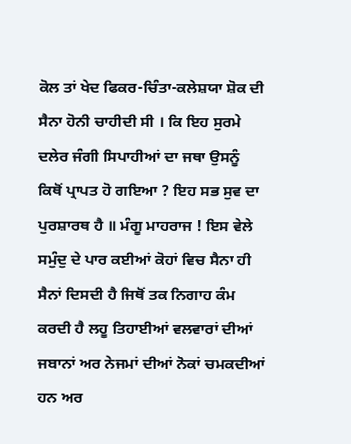ਕੋਲ ਤਾਂ ਖੇਦ ਫਿਕਰ-ਚਿੰਤਾ-ਕਲੇਸ਼ਯਾ ਸ਼ੋਕ ਦੀ ਸੈਨਾ ਹੋਨੀ ਚਾਹੀਦੀ ਸੀ । ਕਿ ਇਹ ਸੁਰਮੇ ਦਲੇਰ ਜੰਗੀ ਸਿਪਾਹੀਆਂ ਦਾ ਜਥਾ ਉਸਨੂੰ ਕਿਥੋਂ ਪ੍ਰਾਪਤ ਹੋ ਗਇਆ ? ਇਹ ਸਭ ਸੁਵ ਦਾ ਪੁਰਸ਼ਾਰਥ ਹੈ ॥ ਮੰਗੂ ਮਾਹਰਾਜ ! ਇਸ ਵੇਲੇ ਸਮੁੰਦੁ ਦੇ ਪਾਰ ਕਈਆਂ ਕੋਹਾਂ ਵਿਚ ਸੈਨਾ ਹੀ ਸੈਨਾਂ ਦਿਸਦੀ ਹੈ ਜਿਥੋਂ ਤਕ ਨਿਗਾਹ ਕੰਮ ਕਰਦੀ ਹੈ ਲਹੂ ਤਿਹਾਈਆਂ ਵਲਵਾਰਾਂ ਦੀਆਂ ਜਬਾਨਾਂ ਅਰ ਨੇਜਮਾਂ ਦੀਆਂ ਨੋਕਾਂ ਚਮਕਦੀਆਂ ਹਨ ਅਰ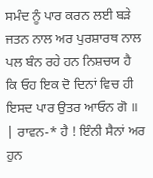ਸਮੰਦ ਨੂੰ ਪਾਰ ਕਰਨ ਲਈ ਬੜੇ ਜਤਨ ਨਾਲ ਅਰ ਪੁਰਸ਼ਾਰਥ ਨਾਲ ਪਲ ਬੰਨ ਰਹੇ ਹਨ ਨਿਸ਼ਚਯ ਹੈ ਕਿ ਓਹ ਇਕ ਦੋ ਦਿਨਾਂ ਵਿਚ ਹੀ ਇਸਦ ਪਾਰ ਉਤਰ ਆਓਨ ਗੋ ॥ | ਰਾਵਨ-* ਹੈ ! ਇੰਨੀ ਸੈਨਾਂ ਅਰ ਹੁਨ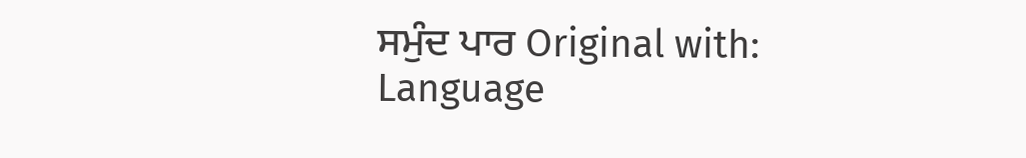ਸਮੁੰਦ ਪਾਰ Original with: Language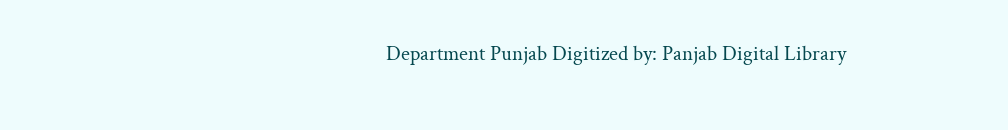Department Punjab Digitized by: Panjab Digital Library